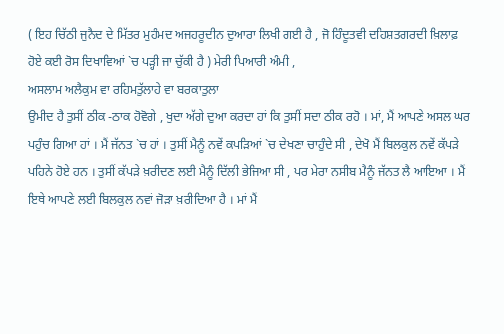( ਇਹ ਚਿੱਠੀ ਜੁਨੈਦ ਦੇ ਮਿੱਤਰ ਮੁਹੰਮਦ ਅਜਹਰੂਦੀਨ ਦੁਆਰਾ ਲਿਖੀ ਗਈ ਹੈ , ਜੋ ਹਿੰਦੂਤਵੀ ਦਹਿਸ਼ਤਗਰਦੀ ਖ਼ਿਲਾਫ਼ ਹੋਏ ਕਈ ਰੋਸ ਦਿਖਾਵਿਆਂ `ਚ ਪੜ੍ਹੀ ਜਾ ਚੁੱਕੀ ਹੈ ) ਮੇਰੀ ਪਿਆਰੀ ਅੰਮੀ ,
ਅਸਲਾਮ ਅਲੈਕੁਮ ਵਾ ਰਹਿਮਤੁੱਲਾਹੇ ਵਾ ਬਰਕਾਤੁਲਾ
ਉਮੀਦ ਹੈ ਤੁਸੀਂ ਠੀਕ -ਠਾਕ ਹੋਵੋਗੇ , ਖੁਦਾ ਅੱਗੇ ਦੁਆ ਕਰਦਾ ਹਾਂ ਕਿ ਤੁਸੀਂ ਸਦਾ ਠੀਕ ਰਹੋ । ਮਾਂ, ਮੈਂ ਆਪਣੇ ਅਸਲ ਘਰ ਪਹੁੰਚ ਗਿਆ ਹਾਂ । ਮੈਂ ਜੱਨਤ `ਚ ਹਾਂ । ਤੁਸੀਂ ਮੈਨੂੰ ਨਵੇਂ ਕਪੜਿਆਂ `ਚ ਦੇਖਣਾ ਚਾਹੁੰਦੇ ਸੀ , ਦੇਖੋ ਮੈਂ ਬਿਲਕੁਲ ਨਵੇਂ ਕੱਪੜੇ ਪਹਿਨੇ ਹੋਏ ਹਨ । ਤੁਸੀਂ ਕੱਪੜੇ ਖ਼ਰੀਦਣ ਲਈ ਮੈਨੂੰ ਦਿੱਲੀ ਭੇਜਿਆ ਸੀ , ਪਰ ਮੇਰਾ ਨਸੀਬ ਮੈਨੂੰ ਜੱਨਤ ਲੈ ਆਇਆ । ਮੈਂ ਇਥੇ ਆਪਣੇ ਲਈ ਬਿਲਕੁਲ ਨਵਾਂ ਜੋੜਾ ਖ਼ਰੀਦਿਆ ਹੈ । ਮਾਂ ਮੈਂ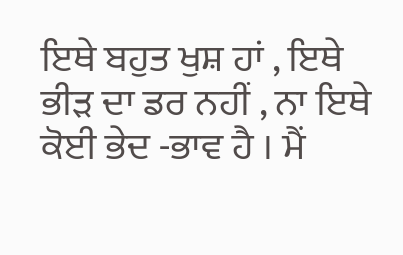ਇਥੇ ਬਹੁਤ ਖੁਸ਼ ਹਾਂ , ਇਥੇ ਭੀੜ ਦਾ ਡਰ ਨਹੀਂ , ਨਾ ਇਥੇ ਕੋਈ ਭੇਦ -ਭਾਵ ਹੈ । ਮੈਂ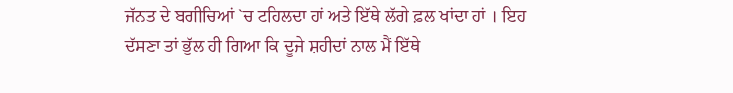ਜੱਨਤ ਦੇ ਬਗੀਚਿਆਂ `ਚ ਟਹਿਲਦਾ ਹਾਂ ਅਤੇ ਇੱਥੇ ਲੱਗੇ ਫ਼ਲ ਖਾਂਦਾ ਹਾਂ । ਇਹ ਦੱਸਣਾ ਤਾਂ ਭੁੱਲ ਹੀ ਗਿਆ ਕਿ ਦੂਜੇ ਸ਼ਹੀਦਾਂ ਨਾਲ ਮੈਂ ਇੱਥੇ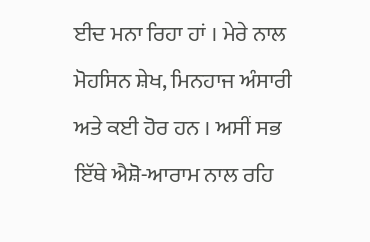ਈਦ ਮਨਾ ਰਿਹਾ ਹਾਂ । ਮੇਰੇ ਨਾਲ ਮੋਹਸਿਨ ਸ਼ੇਖ, ਮਿਨਹਾਜ ਅੰਸਾਰੀ ਅਤੇ ਕਈ ਹੋਰ ਹਨ । ਅਸੀਂ ਸਭ ਇੱਥੇ ਐਸ਼ੋ-ਆਰਾਮ ਨਾਲ ਰਹਿ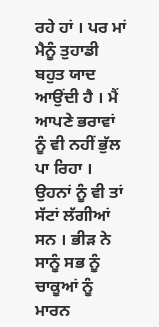ਰਹੇ ਹਾਂ । ਪਰ ਮਾਂ ਮੈਨੂੰ ਤੁਹਾਡੀ ਬਹੁਤ ਯਾਦ ਆਉਂਦੀ ਹੈ । ਮੈਂ ਆਪਣੇ ਭਰਾਵਾਂ ਨੂੰ ਵੀ ਨਹੀਂ ਭੁੱਲ ਪਾ ਰਿਹਾ । ਉਹਨਾਂ ਨੂੰ ਵੀ ਤਾਂ ਸੱਟਾਂ ਲੱਗੀਆਂ ਸਨ । ਭੀੜ ਨੇ ਸਾਨੂੰ ਸਭ ਨੂੰ ਚਾਕੂਆਂ ਨੂੰ ਮਾਰਨ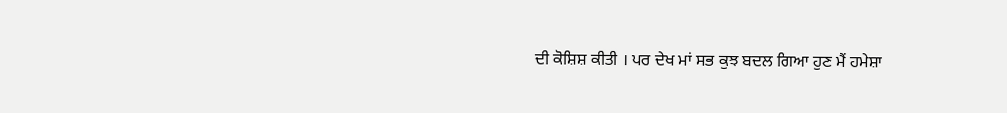ਦੀ ਕੋਸ਼ਿਸ਼ ਕੀਤੀ । ਪਰ ਦੇਖ ਮਾਂ ਸਭ ਕੁਝ ਬਦਲ ਗਿਆ ਹੁਣ ਮੈਂ ਹਮੇਸ਼ਾ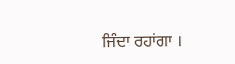ਜਿੰਦਾ ਰਹਾਂਗਾ ।